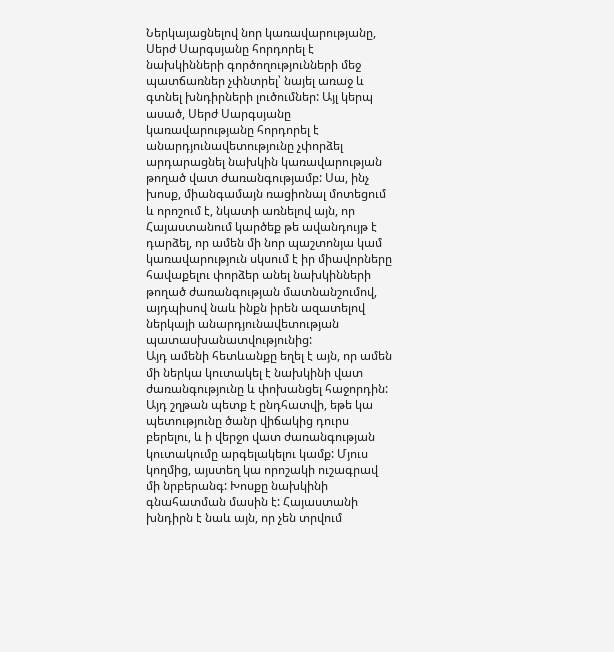Ներկայացնելով նոր կառավարությանը, Սերժ Սարգսյանը հորդորել է նախկինների գործողությունների մեջ պատճառներ չփնտրել՝ նայել առաջ և գտնել խնդիրների լուծումներ: Այլ կերպ ասած, Սերժ Սարգսյանը կառավարությանը հորդորել է անարդյունավետությունը չփորձել արդարացնել նախկին կառավարության թողած վատ ժառանգությամբ: Սա, ինչ խոսք, միանգամայն ռացիոնալ մոտեցում և որոշում է, նկատի առնելով այն, որ Հայաստանում կարծեք թե ավանդույթ է դարձել, որ ամեն մի նոր պաշտոնյա կամ կառավարություն սկսում է իր միավորները հավաքելու փորձեր անել նախկինների թողած ժառանգության մատնանշումով, այդպիսով նաև ինքն իրեն ազատելով ներկայի անարդյունավետության պատասխանատվությունից:
Այդ ամենի հետևանքը եղել է այն, որ ամեն մի ներկա կուտակել է նախկինի վատ ժառանգությունը և փոխանցել հաջորդին: Այդ շղթան պետք է ընդհատվի, եթե կա պետությունը ծանր վիճակից դուրս բերելու, և ի վերջո վատ ժառանգության կուտակումը արգելակելու կամք: Մյուս կողմից, այստեղ կա որոշակի ուշագրավ մի նրբերանգ: Խոսքը նախկինի գնահատման մասին է: Հայաստանի խնդիրն է նաև այն, որ չեն տրվում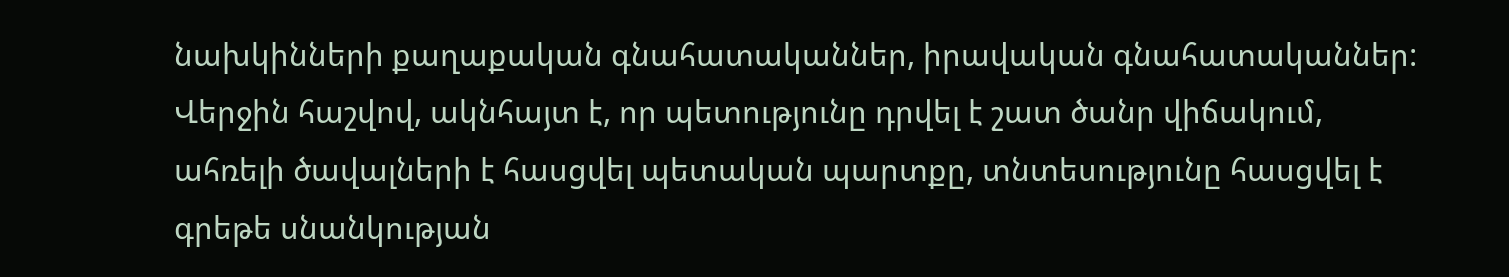նախկինների քաղաքական գնահատականներ, իրավական գնահատականներ: Վերջին հաշվով, ակնհայտ է, որ պետությունը դրվել է շատ ծանր վիճակում, ահռելի ծավալների է հասցվել պետական պարտքը, տնտեսությունը հասցվել է գրեթե սնանկության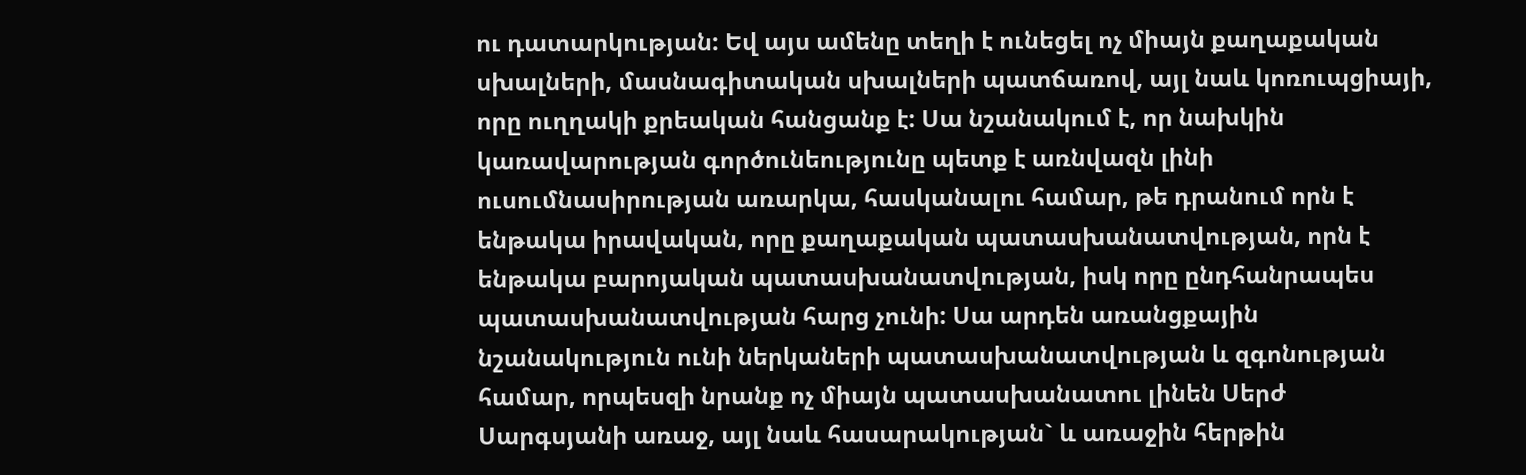ու դատարկության: Եվ այս ամենը տեղի է ունեցել ոչ միայն քաղաքական սխալների, մասնագիտական սխալների պատճառով, այլ նաև կոռուպցիայի, որը ուղղակի քրեական հանցանք է: Սա նշանակում է, որ նախկին կառավարության գործունեությունը պետք է առնվազն լինի ուսումնասիրության առարկա, հասկանալու համար, թե դրանում որն է ենթակա իրավական, որը քաղաքական պատասխանատվության, որն է ենթակա բարոյական պատասխանատվության, իսկ որը ընդհանրապես պատասխանատվության հարց չունի: Սա արդեն առանցքային նշանակություն ունի ներկաների պատասխանատվության և զգոնության համար, որպեսզի նրանք ոչ միայն պատասխանատու լինեն Սերժ Սարգսյանի առաջ, այլ նաև հասարակության` և առաջին հերթին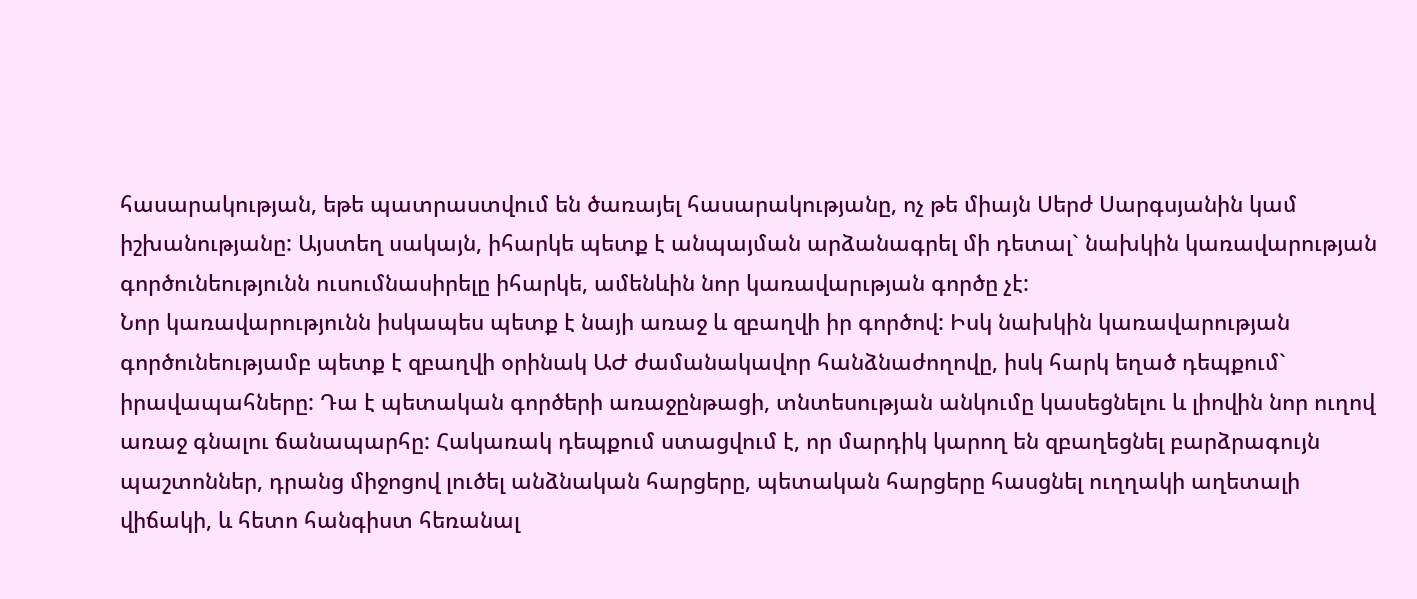հասարակության, եթե պատրաստվում են ծառայել հասարակությանը, ոչ թե միայն Սերժ Սարգսյանին կամ իշխանությանը: Այստեղ սակայն, իհարկե պետք է անպայման արձանագրել մի դետալ` նախկին կառավարության գործունեությունն ուսումնասիրելը իհարկե, ամենևին նոր կառավարւթյան գործը չէ:
Նոր կառավարությունն իսկապես պետք է նայի առաջ և զբաղվի իր գործով: Իսկ նախկին կառավարության գործունեությամբ պետք է զբաղվի օրինակ ԱԺ ժամանակավոր հանձնաժողովը, իսկ հարկ եղած դեպքում` իրավապահները: Դա է պետական գործերի առաջընթացի, տնտեսության անկումը կասեցնելու և լիովին նոր ուղով առաջ գնալու ճանապարհը: Հակառակ դեպքում ստացվում է, որ մարդիկ կարող են զբաղեցնել բարձրագույն պաշտոններ, դրանց միջոցով լուծել անձնական հարցերը, պետական հարցերը հասցնել ուղղակի աղետալի վիճակի, և հետո հանգիստ հեռանալ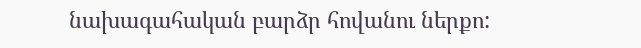նախագահական բարձր հովանու ներքո: